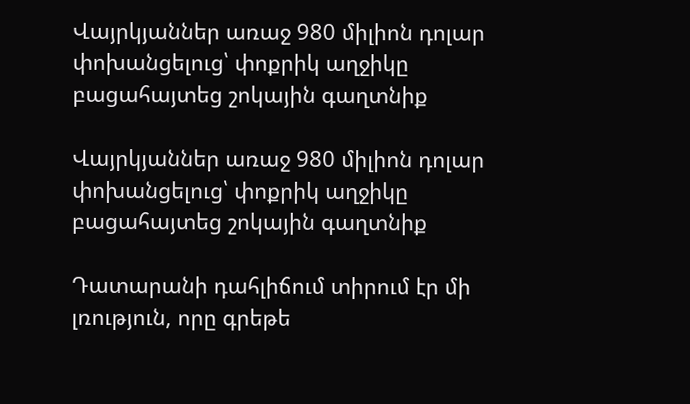Վայրկյաններ առաջ 980 միլիոն դոլար փոխանցելուց՝ փոքրիկ աղջիկը բացահայտեց շոկային գաղտնիք

Վայրկյաններ առաջ 980 միլիոն դոլար փոխանցելուց՝ փոքրիկ աղջիկը բացահայտեց շոկային գաղտնիք

Դատարանի դահլիճում տիրում էր մի լռություն, որը գրեթե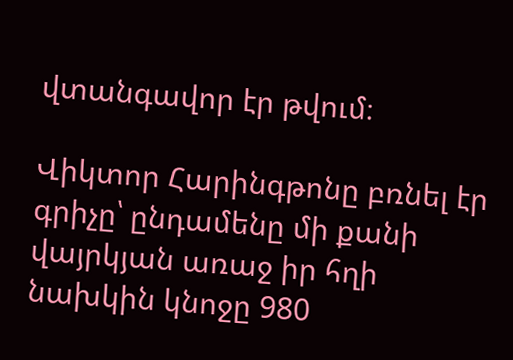վտանգավոր էր թվում։

Վիկտոր Հարինգթոնը բռնել էր գրիչը՝ ընդամենը մի քանի վայրկյան առաջ իր հղի նախկին կնոջը 980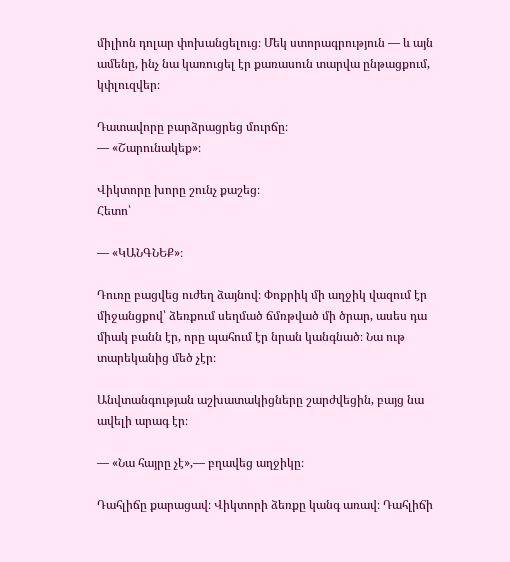միլիոն դոլար փոխանցելուց։ Մեկ ստորագրություն — և այն ամենը, ինչ նա կառուցել էր քառասուն տարվա ընթացքում, կփլուզվեր։

Դատավորը բարձրացրեց մուրճը։
— «Շարունակեք»։

Վիկտորը խորը շունչ քաշեց։
Հետո՝

— «ԿԱՆԳՆԵՔ»։

Դուռը բացվեց ուժեղ ձայնով։ Փոքրիկ մի աղջիկ վազում էր միջանցքով՝ ձեռքում սեղմած ճմռթված մի ծրար, ասես դա միակ բանն էր, որը պահում էր նրան կանգնած։ Նա ութ տարեկանից մեծ չէր։

Անվտանգության աշխատակիցները շարժվեցին, բայց նա ավելի արագ էր։

— «Նա հայրը չէ»,— բղավեց աղջիկը։

Դահլիճը քարացավ։ Վիկտորի ձեռքը կանգ առավ։ Դահլիճի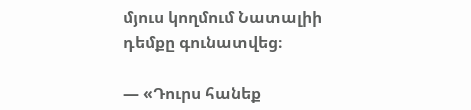մյուս կողմում Նատալիի դեմքը գունատվեց։

— «Դուրս հանեք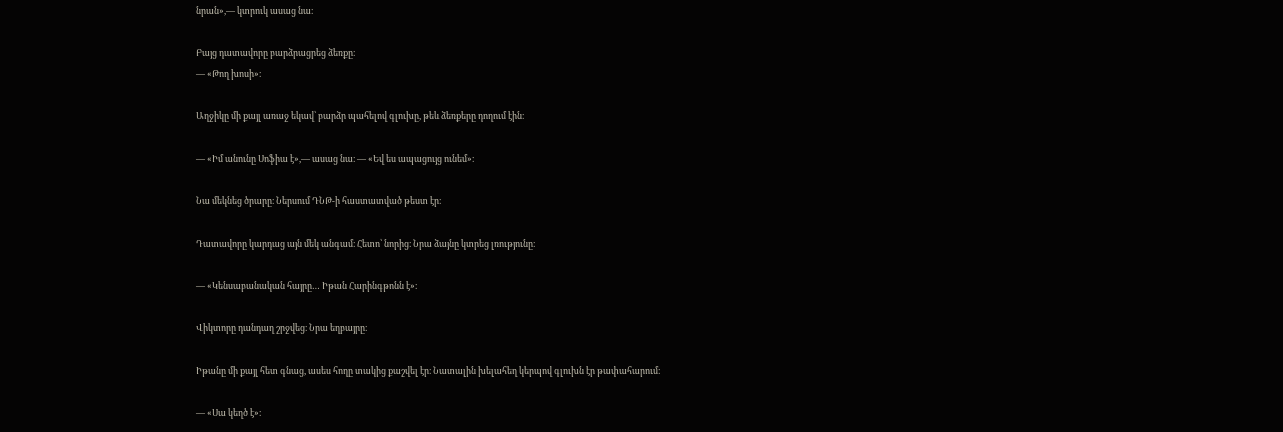նրան»,— կտրուկ ասաց նա։

Բայց դատավորը բարձրացրեց ձեռքը։
— «Թող խոսի»։

Աղջիկը մի քայլ առաջ եկավ՝ բարձր պահելով գլուխը, թեև ձեռքերը դողում էին։

— «Իմ անունը Սոֆիա է»,— ասաց նա։ — «Եվ ես ապացույց ունեմ»։

Նա մեկնեց ծրարը։ Ներսում ԴՆԹ-ի հաստատված թեստ էր։

Դատավորը կարդաց այն մեկ անգամ։ Հետո՝ նորից։ Նրա ձայնը կտրեց լռությունը։

— «Կենսաբանական հայրը… Իթան Հարինգթոնն է»։

Վիկտորը դանդաղ շրջվեց։ Նրա եղբայրը։

Իթանը մի քայլ հետ գնաց, ասես հողը տակից քաշվել էր։ Նատալին խելահեղ կերպով գլուխն էր թափահարում։

— «Սա կեղծ է»։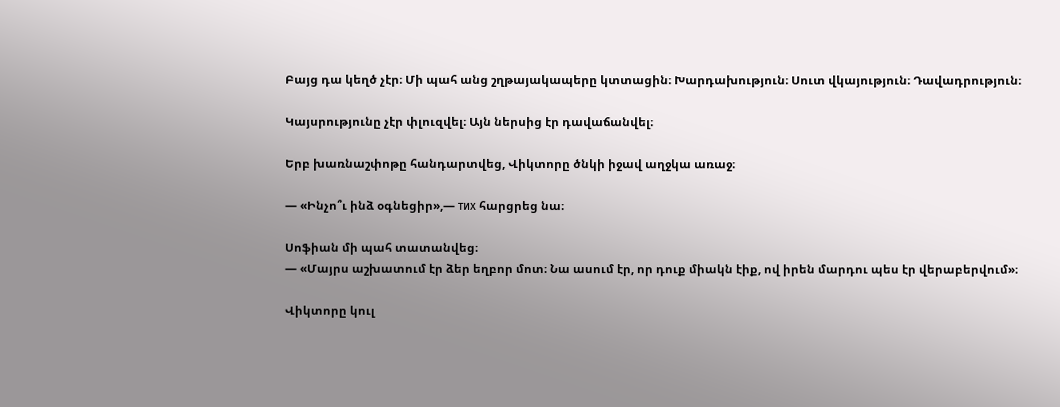Բայց դա կեղծ չէր։ Մի պահ անց շղթայակապերը կտտացին։ Խարդախություն։ Սուտ վկայություն։ Դավադրություն։

Կայսրությունը չէր փլուզվել։ Այն ներսից էր դավաճանվել։

Երբ խառնաշփոթը հանդարտվեց, Վիկտորը ծնկի իջավ աղջկա առաջ։

— «Ինչո՞ւ ինձ օգնեցիր»,— тих հարցրեց նա։

Սոֆիան մի պահ տատանվեց։
— «Մայրս աշխատում էր ձեր եղբոր մոտ։ Նա ասում էր, որ դուք միակն էիք, ով իրեն մարդու պես էր վերաբերվում»։

Վիկտորը կուլ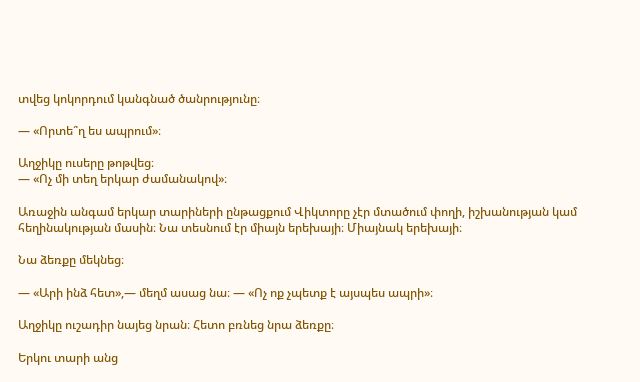տվեց կոկորդում կանգնած ծանրությունը։

— «Որտե՞ղ ես ապրում»։

Աղջիկը ուսերը թոթվեց։
— «Ոչ մի տեղ երկար ժամանակով»։

Առաջին անգամ երկար տարիների ընթացքում Վիկտորը չէր մտածում փողի, իշխանության կամ հեղինակության մասին։ Նա տեսնում էր միայն երեխայի։ Միայնակ երեխայի։

Նա ձեռքը մեկնեց։

— «Արի ինձ հետ»,— մեղմ ասաց նա։ — «Ոչ ոք չպետք է այսպես ապրի»։

Աղջիկը ուշադիր նայեց նրան։ Հետո բռնեց նրա ձեռքը։

Երկու տարի անց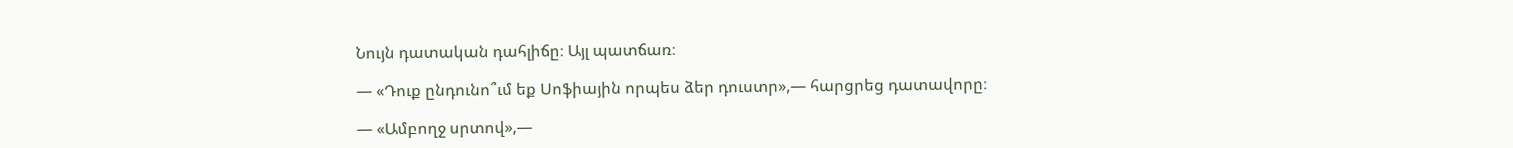Նույն դատական դահլիճը։ Այլ պատճառ։

— «Դուք ընդունո՞ւմ եք Սոֆիային որպես ձեր դուստր»,— հարցրեց դատավորը։

— «Ամբողջ սրտով»,—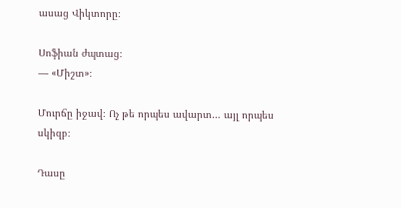ասաց Վիկտորը։

Սոֆիան ժպտաց։
— «Միշտ»։

Մուրճը իջավ։ Ոչ թե որպես ավարտ… այլ որպես սկիզբ։

Դասը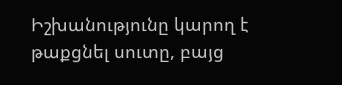Իշխանությունը կարող է թաքցնել սուտը, բայց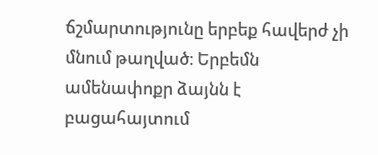ճշմարտությունը երբեք հավերժ չի մնում թաղված։ Երբեմն ամենափոքր ձայնն է բացահայտում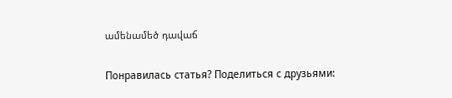ամենամեծ դավաճ

Понравилась статья? Поделиться с друзьями: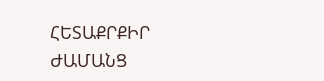ՀԵՏԱՔՐՔԻՐ ԺԱՄԱՆՑ